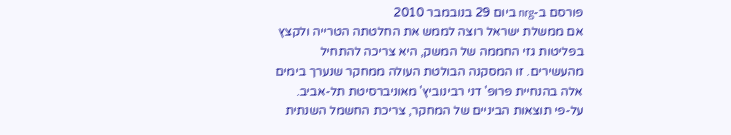פורסם ב-nrg ביום 29 בנובמבר 2010
אם ממשלת ישראל רוצה לממש את החלטתה הטרייה ולקצץ בפליטות גזי החממה של המשק, היא צריכה להתחיל מהעשירים. זו המסקנה הבולטת העולה ממחקר שנערך בימים אלה בהנחיית פרופ' דני רבינוביץ' מאוניברסיטת תל-אביב.
על-פי תוצאות הביניים של המחקר, צריכת החשמל השנתית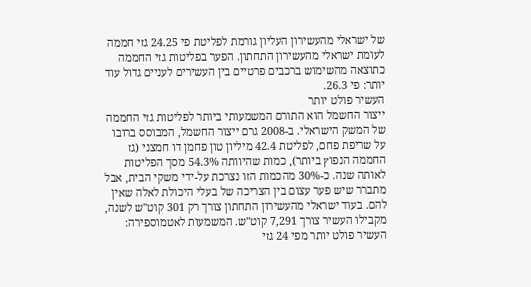של ישראלי מהעשירון העליון גורמת לפליטת פי 24.25 גזי חממה לעומת ישראלי מהעשירון התחתון. הפער בפליטות גזי החממה כתוצאה מהשימוש ברכבים פרטיים בין העשירים לעניים גדול עוד יותר: פי 26.3.
העשיר פולט יותר
ייצור החשמל הוא התורם המשמעותי ביותר לפליטות גזי החממה של המשק הישראלי. ב-2008 גרם ייצור החשמל, המבוסס ברובו על שריפת פחם, לפליטת 42.4 מיליון טון פחמן דו חמצני (גז החממה הנפוץ ביותר), כמות שהיוותה 54.3% מסך הפליטות לאותה שנה. כ-30% מהכמות הזו נצרכת על-ידי משקי הבית, אבל מתברר שיש פער עצום בין הצריכה של בעלי היכולת לאלה שאין להם. בעוד ישראלי מהעשירון התחתון צורך רק 301 קוט"ש לשנה, מקבילו העשיר צורך 7,291 קוט"ש. המשמעות לאטמוספירה: העשיר פולט יותר מפי 24 גזי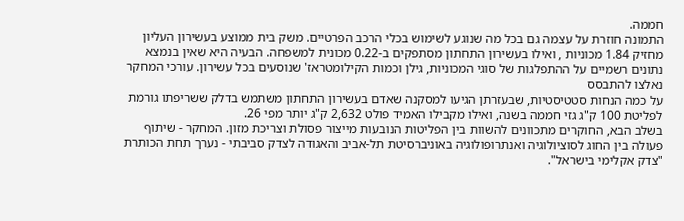חממה.
התמונה חוזרת על עצמה גם בכל מה שנוגע לשימוש בכלי הרכב הפרטיים. משק בית ממוצע בעשירון העליון מחזיק 1.84 מכוניות , ואילו בעשירון התחתון מסתפקים ב-0.22 מכונית למשפחה. הבעיה היא שאין בנמצא נתונים רשמיים על ההתפלגות של סוגי המכוניות, גילן וכמות הקילומטראז' שנוסעים בכל עשירון. עורכי המחקר נאלצו להתבסס
על כמה הנחות סטטיסטיות, שבעזרתן הגיעו למסקנה שאדם בעשירון התחתון משתמש בדלק ששריפתו גורמת לפליטת 100 ק"ג גזי חממה בשנה, ואילו מקבילו האמיד פולט 2,632 ק"ג יותר מפי 26.
בשלב הבא, החוקרים מתכוונים להשוות בין הפליטות הנובעות מייצור פסולת וצריכת מזון. המחקר - שיתוף פעולה בין החוג לסוציולוגיה ואנתרופולוגיה באוניברסיטת תל-אביב והאגודה לצדק סביבתי - נערך תחת הכותרת "צדק אקלימי בישראל".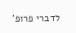לדברי פרופ'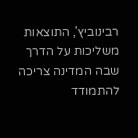רבינוביץ', התוצאות משליכות על הדרך שבה המדינה צריכה להתמודד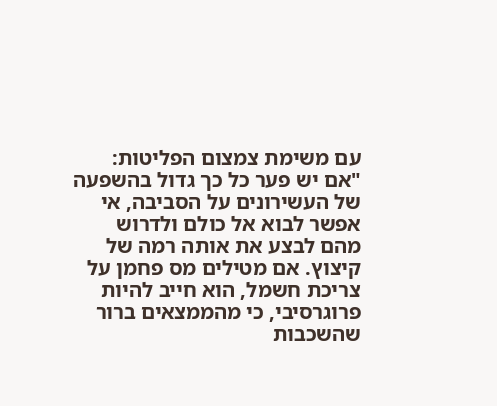עם משימת צמצום הפליטות: "אם יש פער כל כך גדול בהשפעה של העשירונים על הסביבה, אי אפשר לבוא אל כולם ולדרוש מהם לבצע את אותה רמה של קיצוץ. אם מטילים מס פחמן על צריכת חשמל, הוא חייב להיות פרוגרסיבי, כי מהממצאים ברור שהשכבות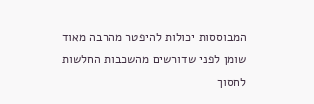המבוססות יכולות להיפטר מהרבה מאוד שומן לפני שדורשים מהשכבות החלשות לחסוך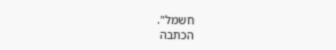חשמל".
הכתבה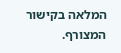המלאה בקישור המצורף.